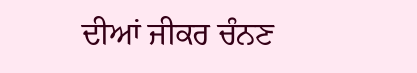ਦੀਆਂ ਜੀਕਰ ਚੰਨਣ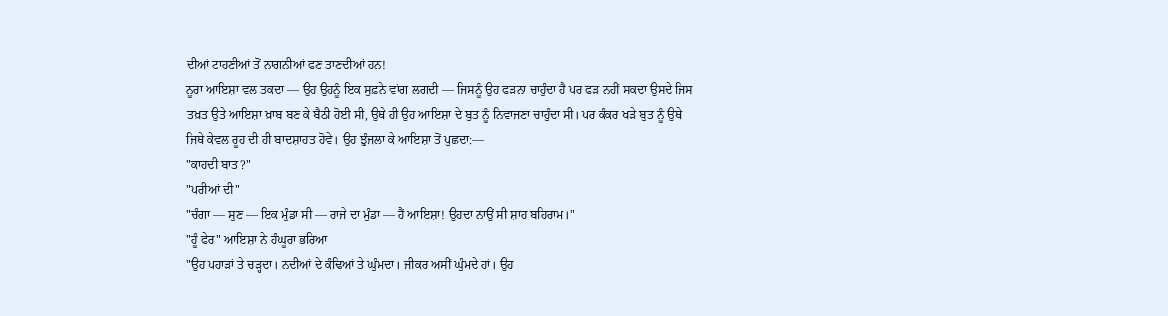ਦੀਆਂ ਟਾਹਣੀਆਂ ਤੋਂ ਨਾਗਨੀਆਂ ਫਣ ਤਾਣਦੀਆਂ ਹਨ!
ਨੂਰਾ ਆਇਸ਼ਾ ਵਲ ਤਕਦਾ — ਉਹ ਉਹਨੂੰ ਇਕ ਸੁਫ਼ਨੇ ਵਾਂਗ ਲਗਦੀ — ਜਿਸਨੂੰ ਉਹ ਫੜਨਾ ਚਾਹੁੰਦਾ ਹੈ ਪਰ ਫੜ ਨਹੀਂ ਸਕਦਾ ਉਸਦੇ ਜਿਸ ਤਖ਼ਤ ਉਤੇ ਆਇਸ਼ਾ ਖ਼ਾਬ ਬਣ ਕੇ ਬੈਠੀ ਹੋਈ ਸੀ, ਉਥੇ ਹੀ ਉਹ ਆਇਸ਼ਾ ਦੇ ਬੁਤ ਨੂੰ ਨਿਵਾਜਣਾ ਚਾਹੁੰਦਾ ਸੀ। ਪਰ ਕੰਕਰ ਖੜੇ ਬੁਤ ਨੂੰ ਉਥੇ ਜਿਥੇ ਕੇਵਲ ਰੂਹ ਦੀ ਹੀ ਬਾਦਸ਼ਾਹਤ ਹੋਵੇ। ਉਹ ਝੁੰਜਲਾ ਕੇ ਆਇਸ਼ਾ ਤੋਂ ਪੁਛਦਾ:—
"ਕਾਹਦੀ ਬਾਤ?"
"ਪਰੀਆਂ ਦੀ"
"ਚੰਗਾ — ਸੁਣ — ਇਕ ਮੁੰਡਾ ਸੀ — ਰਾਜੇ ਦਾ ਮੁੰਡਾ — ਹੈਂ ਆਇਸ਼ਾ! ਉਹਦਾ ਨਾਉਂ ਸੀ ਸ਼ਾਹ ਬਹਿਰਾਮ।"
"ਹੂੰ ਫੇਰ" ਆਇਸ਼ਾ ਨੇ ਹੰਘੂਰਾ ਭਰਿਆ
"ਉਹ ਪਹਾੜਾਂ ਤੇ ਚੜ੍ਹਦਾ। ਨਦੀਆਂ ਦੇ ਕੰਢਿਆਂ ਤੇ ਘੁੰਮਦਾ। ਜੀਕਰ ਅਸੀਂ ਘੁੰਮਦੇ ਹਾਂ। ਉਹ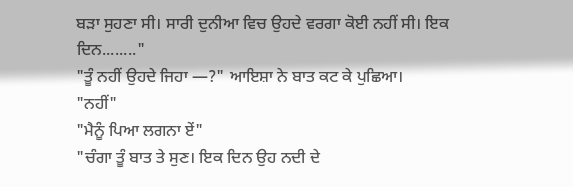ਬੜਾ ਸੁਹਣਾ ਸੀ। ਸਾਰੀ ਦੁਨੀਆ ਵਿਚ ਉਹਦੇ ਵਰਗਾ ਕੋਈ ਨਹੀਂ ਸੀ। ਇਕ ਦਿਨ........"
"ਤੂੰ ਨਹੀਂ ਉਹਦੇ ਜਿਹਾ —?" ਆਇਸ਼ਾ ਨੇ ਬਾਤ ਕਟ ਕੇ ਪੁਛਿਆ।
"ਨਹੀਂ"
"ਮੈਨੂੰ ਪਿਆ ਲਗਨਾ ਏਂ"
"ਚੰਗਾ ਤੂੰ ਬਾਤ ਤੇ ਸੁਣ। ਇਕ ਦਿਨ ਉਹ ਨਦੀ ਦੇ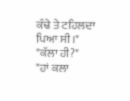ਕੰਢੇ ਤੇ ਟਹਿਲਦਾ ਪਿਆ ਸੀ।"
"ਕੱਲਾ ਹੀ?"
"ਹਾਂ ਕਲਾ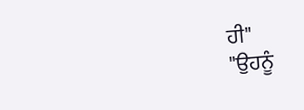ਹੀ"
"ਉਹਨੂੰ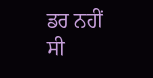ਡਰ ਨਹੀਂ ਸੀ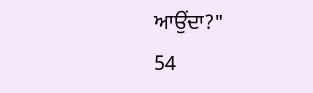ਆਉਂਦਾ?"
54